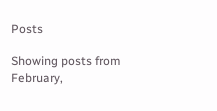Posts

Showing posts from February,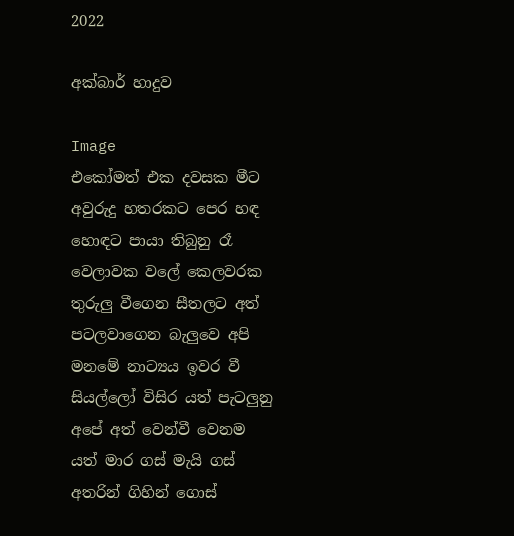2022

අක්බාර් හාදුව

Image
එකෝමත් එක දවසක මීට අවුරුදු හතරකට පෙර හඳ හොඳට පායා තිබුනු රෑ වෙලාවක වලේ කෙලවරක තුරුලු වීගෙන සීතලට අත් පටලවාගෙන බැලුවෙ අපි මනමේ නාට්‍යය ඉවර වී සියල්ලෝ විසිර යත් පැටලුනු අපේ අත් වෙන්වී වෙනම යත් මාර ගස් මැයි ගස් අතරින් ගිහින් ගොස්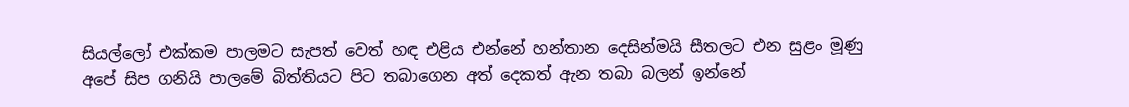සියල්ලෝ එක්කම පාලමට සැපත් වෙත් හඳ එළිය එන්නේ හන්තාන දෙසින්මයි සීතලට එන සුළං මූණු අපේ සිප ගනියි පාලමේ බිත්තියට පිට තබාගෙන අත් දෙකත් ඇන තබා බලන් ඉන්නේ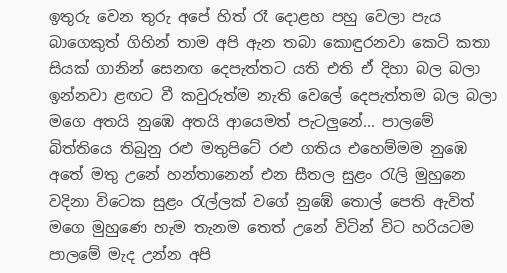ඉතුරු වෙන තුරු අපේ හිත් රෑ දොළහ පහු වෙලා පැය බාගෙකුත් ගිහින් තාම අපි ඇන තබා කොඳුරනවා කෙටි කතා සියක් ගානින් සෙනඟ දෙපැත්තට යති එති ඒ දිහා බල බලා ඉන්නවා ළඟට වී කවුරුත්ම නැති වෙලේ දෙපැත්තම බල බලා මගෙ අතයි නුඹෙ අතයි ආයෙමත් පැටලුනේ... පාලමේ බිත්තියෙ තිබුනු රළු මතුපිටේ රළු ගතිය එහෙම්මම නුඹෙ අතේ මතු උනේ හන්තානෙන් එන සීතල සුළං රැලි මුහුනෙ වදිනා විටෙක සුළං රැල්ලක් වගේ නුඹේ තොල් පෙති ඇවිත් මගෙ මුහුණෙ හැම තැනම තෙත් උනේ විටින් විට හරියටම පාලමේ මැද උන්න අපි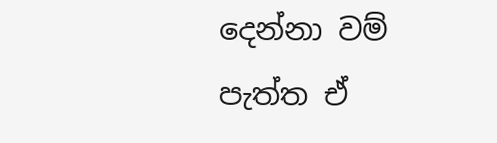දෙන්නා වම් පැත්ත ඒ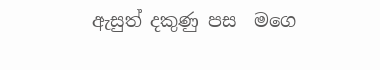ඇසුත් දකුණු පස  මගෙ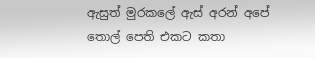ඇසුත් මුරකලේ ඇස් අරන් අපේ තොල් පෙති එකට කතා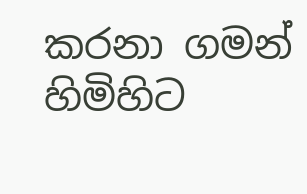කරනා ගමන් හිමිහිට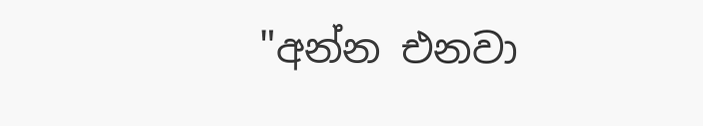"අන්න එනවා